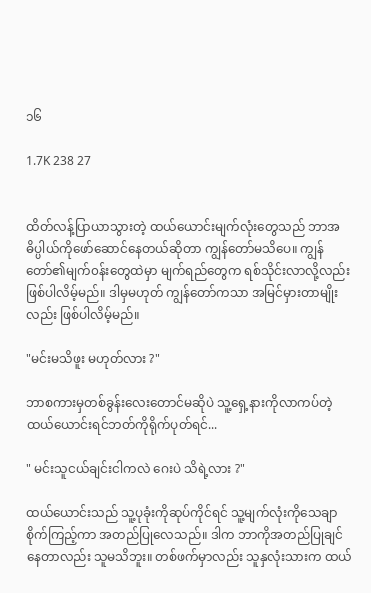၁၆

1.7K 238 27


ထိတ်လန့်ပြာယာသွားတဲ့ ထယ်ယောင်းမျက်လုံးတွေသည် ဘာအဓိပ္ပါယ်ကိုဖော်ဆောင်နေတယ်ဆိုတာ ကျွန်တော်မသိပေ။ ကျွန်တော်၏မျက်၀န်းတွေထဲမှာ မျက်ရည်တွေက ရစ်သိုင်းလာလို့လည်းဖြစ်ပါလိမ့်မည်။ ဒါမှမဟုတ် ကျွန်တော်ကသာ အမြင်မှားတာမျိုးလည်း ဖြစ်ပါလိမ့်မည်။

"မင်းမသိဖူး မဟုတ်လား ?"

ဘာစကားမှတစ်ခွန်းလေးတောင်မဆိုပဲ သူ့‌ရှေ့နားကိုလာကပ်တဲ့ ထယ်ယောင်းရင်ဘတ်ကိုရိုက်ပုတ်ရင်...

" မင်းသူငယ်ချင်းငါကလဲ ဂေးပဲ သိရဲ့လား ?"

ထယ်ယောင်းသည် သူ့ပုခုံးကိုဆုပ်ကိုင်ရင် သူ့မျက်လုံးကိုသေချာစိုက်ကြည့်ကာ အတည်ပြုလေသည်။ ဒါက ဘာကိုအတည်ပြုချင်နေတာလည်း သူမသိဘူး။ တစ်ဖက်မှာလည်း သူနှလုံးသားက ထယ်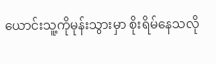ယောင်းသူ့ကိုမုန်းသွားမှာ စိုးရိမ်နေသလို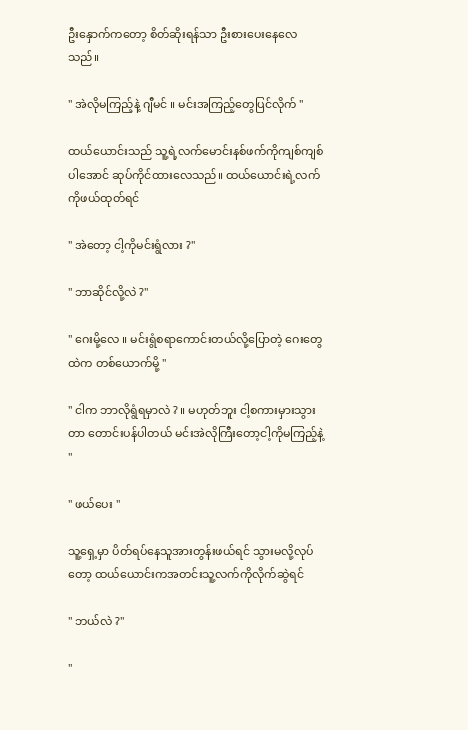ဦးနှောက်ကတော့ စိတ်ဆိုးရန်သာ ဦးစားပေးနေလေသည်။

" အဲလိုမကြည့်နဲ့ ဂျီမင် ။ မင်းအကြည့်တွေပြင်လိုက် "

ထယ်ယောင်းသည် သူ့ရဲ့လက်မောင်းနစ်ဖက်ကိုကျစ်ကျစ်ပါအောင် ဆုပ်ကိုင်ထားလေသည်။ ထယ်ယောင်းရဲ့လက်ကိုဖယ်ထုတ်ရင်

" အဲတော့ ငါ့ကိုမင်းရွံလား ?"

" ဘာဆိုင်လို့လဲ ?"

" ဂေးမို့လေ ။ မင်းရွံစရာကောင်းတယ်လို့ပြောတဲ့ ဂေးတွေထဲက တစ်ယောက်မို့ "

" ငါက ဘာလိုရွံရမှာလဲ ? ။ မဟုတ်ဘူး ငါ့စကားမှားသွားတာ တောင်းပန်ပါတယ် မင်းအဲလိုကြီးတော့ငါ့ကိုမကြည့်နဲ့ "

" ဖယ်ပေး "

သူ့ရှေ့မှာ ပိတ်ရပ်နေသူအားတွန်းဖယ်ရင် သွားမလို့လုပ်တော့ ထယ်ယောင်းကအတင်းသူ့လက်ကိုလိုက်ဆွဲရင်

" ဘယ်လဲ ?"

"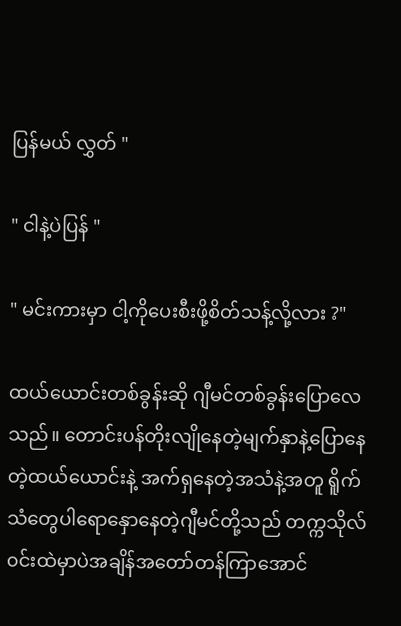ပြန်မယ် လွှတ် "

" ငါနဲ့ပဲပြန် "

" မင်းကားမှာ ငါ့ကိုပေးစီးဖို့စိတ်သန့်လို့လား ?"

ထယ်ယောင်းတစ်ခွန်းဆို ဂျီမင်တစ်ခွန်းပြောလေသည်။ တောင်းပန်တိုးလျိုနေတဲ့မျက်နှာနဲ့ပြောနေတဲ့ထယ်ယောင်းနဲ့ အက်ရှနေတဲ့အသံနဲ့အတူ ရိူက်သံတွေပါရောနှောနေတဲ့ဂျီမင်တို့သည် တက္ကသိုလ်၀င်းထဲမှာပဲအချိန်အတော်တန်ကြာအောင်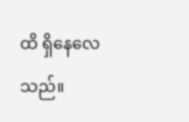ထိ ရှိနေလေသည်။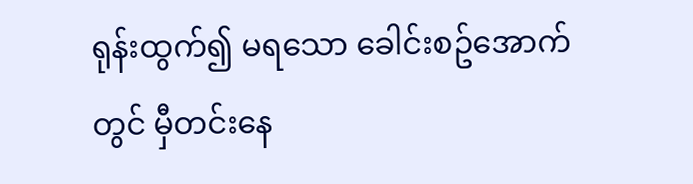ရုန်းထွက်၍ မရသော ခေါင်းစဥ်အောက်တွင် မှီတင်းနေ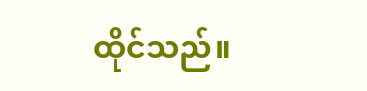ထိုင်သည်။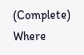(Complete)           Where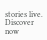stories live. Discover now